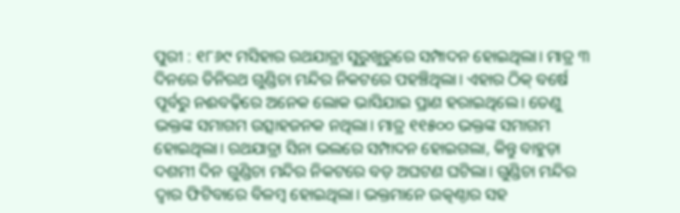ପୁରୀ : ୧୮୬୯ ମସିହାର ରଥଯାତ୍ରା ସୁରୁଖୁରୁରେ ସମ୍ପାଦନ ହୋଇଥିଲା। ମାତ୍ର ୩ ଦିନରେ ତିନିରଥ ଗୁଣ୍ଡିଚା ମନ୍ଦିର ନିକଟରେ ପହଞ୍ଚିଥିଲା। ଏହାର ଠିକ୍ ବର୍ଷେ ପୂର୍ବରୁ ନଈବଢ଼ିରେ ଅନେକ ଲୋକ ଭାସିଯାଇ ପ୍ରାଣ ହରାଇଥିଲେ। ତେଣୁ ଭକ୍ତଙ୍କ ସମାଗମ ଉତ୍ସାହଜନକ ନଥିଲା। ମାତ୍ର ୧୧୫୦୦ ଭକ୍ତଙ୍କ ସମାଗମ ହୋଇଥିଲା। ରଥଯାତ୍ରା ସିନା ଭଲରେ ସମ୍ପାଦନ ହୋଇଗଲା, କିନ୍ତୁ ବାହୁଡ଼ା ଦଶମୀ ଦିନ ଗୁଣ୍ଡିଚା ମନ୍ଦିର ନିକଟରେ ବଡ଼ ଅଘଟଣ ଘଟିଲା। ଗୁଣ୍ଡିଚା ମନ୍ଦିର ଦ୍ବାର ଫିଟିବାରେ ବିଳମ୍ବ ହୋଇଥିଲା। ଭକ୍ତମାନେ ଉତ୍କଣ୍ଠାର ସହ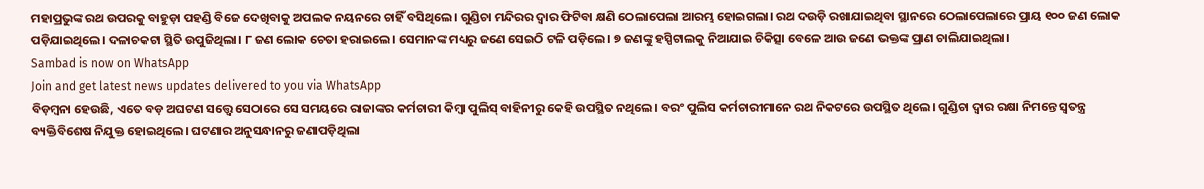ମହାପ୍ରଭୁଙ୍କ ରଥ ଉପରକୁ ବାହୁଡ଼ା ପହଣ୍ଡି ବିଜେ ଦେଖିବାକୁ ଅପଲକ ନୟନରେ ଚାହିଁ ବସିଥିଲେ। ଗୁଣ୍ଡିଚା ମନ୍ଦିରର ଦ୍ବାର ଫିଟିବା କ୍ଷଣି ଠେଲାପେଲା ଆରମ୍ଭ ହୋଇଗଲା। ରଥ ଦଉଡ଼ି ରଖାଯାଇଥିବା ସ୍ଥାନରେ ଠେଲାପେଲାରେ ପ୍ରାୟ ୧୦୦ ଜଣ ଲୋକ ପଡ଼ିଯାଇଥିଲେ। ଦଳାଚକଟା ସ୍ଥିତି ଉପୁଜିଥିଲା। ୮ ଜଣ ଲୋକ ଚେତା ହରାଇଲେ। ସେମାନଙ୍କ ମଧ୍ୟରୁ ଜଣେ ସେଇଠି ଟଳି ପଡ଼ିଲେ। ୭ ଜଣଙ୍କୁ ହସ୍ପିଟାଲକୁ ନିଆଯାଇ ଚିକିତ୍ସା ବେଳେ ଆଉ ଜଣେ ଭକ୍ତଙ୍କ ପ୍ରାଣ ଚାଲିଯାଇଥିଲା।
Sambad is now on WhatsApp
Join and get latest news updates delivered to you via WhatsApp
ବିଡ଼ମ୍ବନା ହେଉଛି, ଏତେ ବଡ଼ ଅଘଟଣ ସତ୍ତ୍ବେ ସେଠାରେ ସେ ସମୟରେ ରାଜାଙ୍କର କର୍ମଚାରୀ କିମ୍ବା ପୁଲିସ୍ ବାହିନୀରୁ କେହି ଉପସ୍ଥିତ ନଥିଲେ। ବରଂ ପୁଲିସ କର୍ମଚାରୀମାନେ ରଥ ନିକଟରେ ଉପସ୍ଥିତ ଥିଲେ। ଗୁଣ୍ଡିଚା ଦ୍ବାର ରକ୍ଷା ନିମନ୍ତେ ସ୍ବତନ୍ତ୍ର ବ୍ୟକ୍ତିବିଶେଷ ନିଯୁକ୍ତ ହୋଇଥିଲେ। ଘଟଣାର ଅନୁସନ୍ଧାନରୁ ଜଣାପଡ଼ିଥିଲା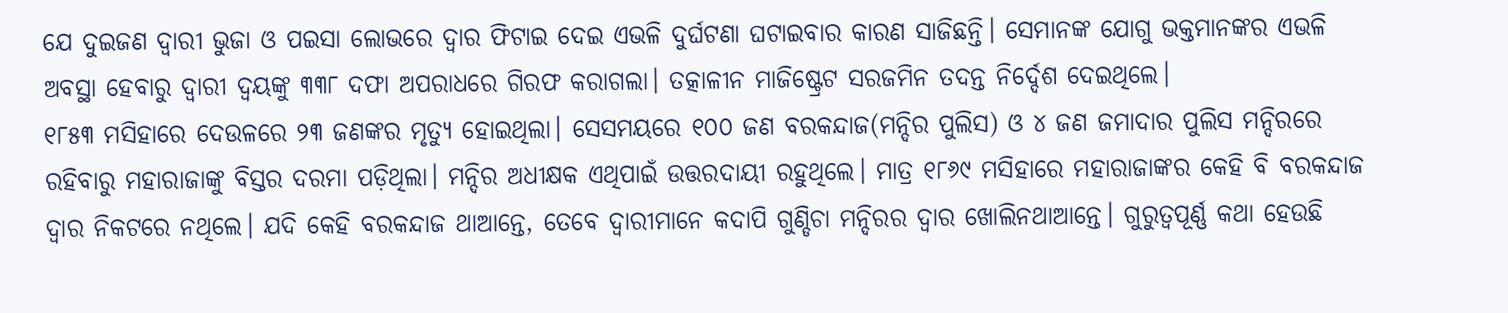ଯେ ଦୁଇଜଣ ଦ୍ବାରୀ ଭୁଜା ଓ ପଇସା ଲୋଭରେ ଦ୍ବାର ଫିଟାଇ ଦେଇ ଏଭଳି ଦୁର୍ଘଟଣା ଘଟାଇବାର କାରଣ ସାଜିଛନ୍ତି। ସେମାନଙ୍କ ଯୋଗୁ ଭକ୍ତମାନଙ୍କର ଏଭଳି ଅବସ୍ଥା ହେବାରୁ ଦ୍ବାରୀ ଦ୍ବୟଙ୍କୁ ୩୩୮ ଦଫା ଅପରାଧରେ ଗିରଫ କରାଗଲା। ତତ୍କାଳୀନ ମାଜିଷ୍ଟ୍ରେଟ ସରଜମିନ ତଦନ୍ତ ନିର୍ଦ୍ଦେଶ ଦେଇଥିଲେ।
୧୮୫୩ ମସିହାରେ ଦେଉଳରେ ୨୩ ଜଣଙ୍କର ମୃତ୍ୟୁ ହୋଇଥିଲା। ସେସମୟରେ ୧୦୦ ଜଣ ବରକନ୍ଦାଜ(ମନ୍ଦିର ପୁଲିସ) ଓ ୪ ଜଣ ଜମାଦାର ପୁଲିସ ମନ୍ଦିରରେ ରହିବାରୁ ମହାରାଜାଙ୍କୁ ବିସ୍ତର ଦରମା ପଡ଼ିଥିଲା। ମନ୍ଦିର ଅଧୀକ୍ଷକ ଏଥିପାଇଁ ଉତ୍ତରଦାୟୀ ରହୁଥିଲେ। ମାତ୍ର ୧୮୬୯ ମସିହାରେ ମହାରାଜାଙ୍କର କେହି ବି ବରକନ୍ଦାଜ ଦ୍ବାର ନିକଟରେ ନଥିଲେ। ଯଦି କେହି ବରକନ୍ଦାଜ ଥାଆନ୍ତେ, ତେବେ ଦ୍ବାରୀମାନେ କଦାପି ଗୁଣ୍ଡିଚା ମନ୍ଦିରର ଦ୍ବାର ଖୋଲିନଥାଆନ୍ତେ। ଗୁରୁତ୍ବପୂର୍ଣ୍ଣ କଥା ହେଉଛି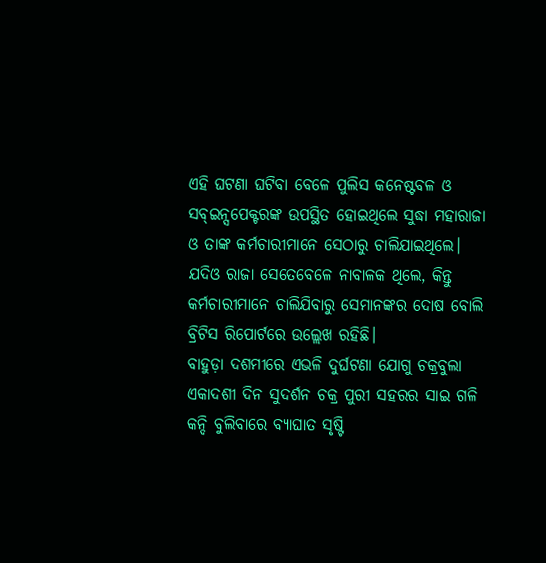ଏହି ଘଟଣା ଘଟିବା ବେଳେ ପୁଲିସ କନେଷ୍ଟବଳ ଓ ସବ୍ଇନ୍ସପେକ୍ଟରଙ୍କ ଉପସ୍ଥିତ ହୋଇଥିଲେ ସୁଦ୍ଧା ମହାରାଜା ଓ ତାଙ୍କ କର୍ମଚାରୀମାନେ ସେଠାରୁ ଚାଲିଯାଇଥିଲେ। ଯଦିଓ ରାଜା ସେତେବେଳେ ନାବାଳକ ଥିଲେ, କିନ୍ତୁ କର୍ମଚାରୀମାନେ ଚାଲିଯିବାରୁ ସେମାନଙ୍କର ଦୋଷ ବୋଲି ବ୍ରିଟିସ ରିପୋର୍ଟରେ ଉଲ୍ଲେଖ ରହିଛି।
ବାହୁଡ଼ା ଦଶମୀରେ ଏଭଳି ଦୁର୍ଘଟଣା ଯୋଗୁ ଚକ୍ରବୁଲା ଏକାଦଶୀ ଦିନ ସୁଦର୍ଶନ ଚକ୍ର ପୁରୀ ସହରର ସାଇ ଗଳି କନ୍ଦି ବୁଲିବାରେ ବ୍ୟାଘାତ ସୃଷ୍ଟି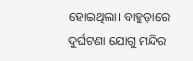ହୋଇଥିଲା। ବାହୁଡ଼ାରେ ଦୁର୍ଘଟଣା ଯୋଗୁ ମନ୍ଦିର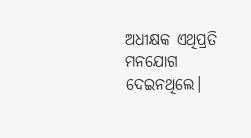ଅଧୀକ୍ଷକ ଏଥିପ୍ରତି ମନଯୋଗ ଦେଇନଥିଲେ।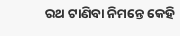ରଥ ଟାଣିବା ନିମନ୍ତେ କେହି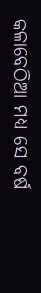କଳାବେଠିଆ ମଧ୍ୟ ସେ ବର୍ଷ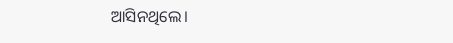ଆସିନଥିଲେ।